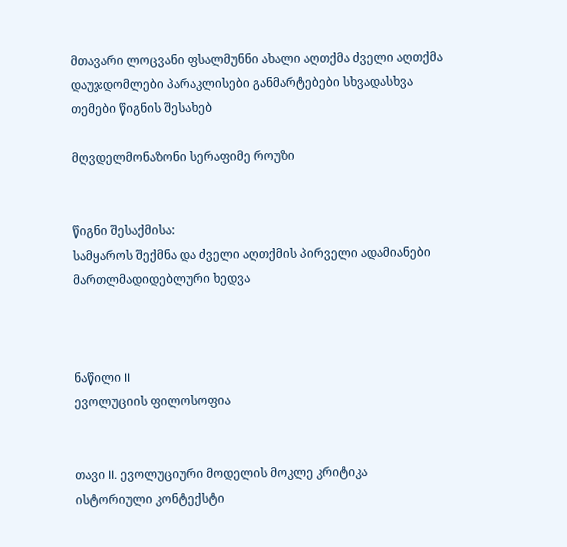მთავარი ლოცვანი ფსალმუნნი ახალი აღთქმა ძველი აღთქმა დაუჯდომლები პარაკლისები განმარტებები სხვადასხვა თემები წიგნის შესახებ

მღვდელმონაზონი სერაფიმე როუზი


წიგნი შესაქმისა:
სამყაროს შექმნა და ძველი აღთქმის პირველი ადამიანები
მართლმადიდებლური ხედვა



ნაწილი II
ევოლუციის ფილოსოფია


თავი II. ევოლუციური მოდელის მოკლე კრიტიკა
ისტორიული კონტექსტი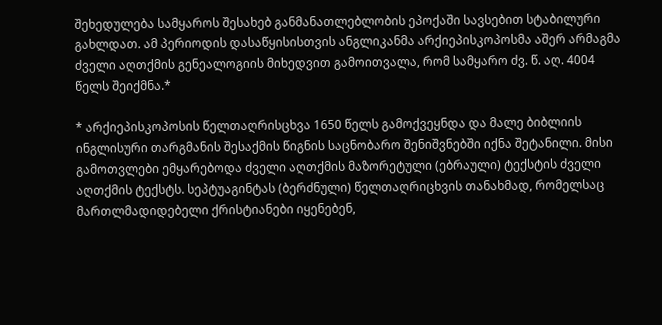შეხედულება სამყაროს შესახებ განმანათლებლობის ეპოქაში სავსებით სტაბილური გახლდათ. ამ პერიოდის დასაწყისისთვის ანგლიკანმა არქიეპისკოპოსმა აშერ არმაგმა ძველი აღთქმის გენეალოგიის მიხედვით გამოითვალა, რომ სამყარო ძვ. წ. აღ. 4004 წელს შეიქმნა.*

* არქიეპისკოპოსის წელთაღრისცხვა 1650 წელს გამოქვეყნდა და მალე ბიბლიის ინგლისური თარგმანის შესაქმის წიგნის საცნობარო შენიშვნებში იქნა შეტანილი. მისი გამოთვლები ემყარებოდა ძველი აღთქმის მაზორეტული (ებრაული) ტექსტის ძველი აღთქმის ტექსტს. სეპტუაგინტას (ბერძნული) წელთაღრიცხვის თანახმად, რომელსაც მართლმადიდებელი ქრისტიანები იყენებენ,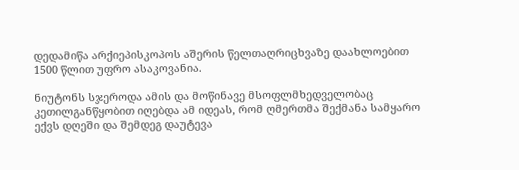დედამიწა არქიეპისკოპოს აშერის წელთაღრიცხვაზე დაახლოებით 1500 წლით უფრო ასაკოვანია.

ნიუტონს სჯეროდა ამის და მოწინავე მსოფლმხედველობაც კეთილგანწყობით იღებდა ამ იდეას, რომ ღმერთმა შექმანა სამყარო ექვს დღეში და შემდეგ დაუტევა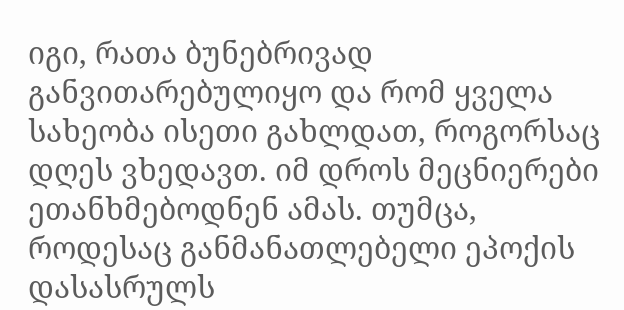იგი, რათა ბუნებრივად განვითარებულიყო და რომ ყველა სახეობა ისეთი გახლდათ, როგორსაც დღეს ვხედავთ. იმ დროს მეცნიერები ეთანხმებოდნენ ამას. თუმცა, როდესაც განმანათლებელი ეპოქის დასასრულს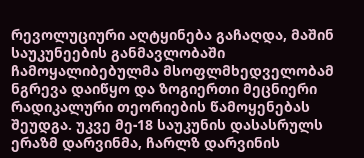რევოლუციური აღტყინება გაჩაღდა, მაშინ საუკუნეების განმავლობაში ჩამოყალიბებულმა მსოფლმხედველობამ ნგრევა დაიწყო და ზოგიერთი მეცნიერი რადიკალური თეორიების წამოყენებას შეუდგა. უკვე მე-18 საუკუნის დასასრულს ერაზმ დარვინმა, ჩარლზ დარვინის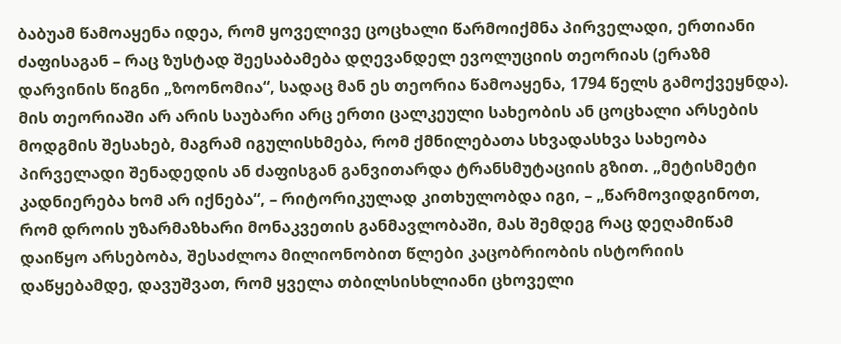ბაბუამ წამოაყენა იდეა, რომ ყოველივე ცოცხალი წარმოიქმნა პირველადი, ერთიანი ძაფისაგან – რაც ზუსტად შეესაბამება დღევანდელ ევოლუციის თეორიას (ერაზმ დარვინის წიგნი „ზოონომია“, სადაც მან ეს თეორია წამოაყენა, 1794 წელს გამოქვეყნდა). მის თეორიაში არ არის საუბარი არც ერთი ცალკეული სახეობის ან ცოცხალი არსების მოდგმის შესახებ, მაგრამ იგულისხმება, რომ ქმნილებათა სხვადასხვა სახეობა პირველადი შენადედის ან ძაფისგან განვითარდა ტრანსმუტაციის გზით. „მეტისმეტი კადნიერება ხომ არ იქნება“, – რიტორიკულად კითხულობდა იგი, – „წარმოვიდგინოთ, რომ დროის უზარმაზხარი მონაკვეთის განმავლობაში, მას შემდეგ რაც დეღამიწამ დაიწყო არსებობა, შესაძლოა მილიონობით წლები კაცობრიობის ისტორიის დაწყებამდე, დავუშვათ, რომ ყველა თბილსისხლიანი ცხოველი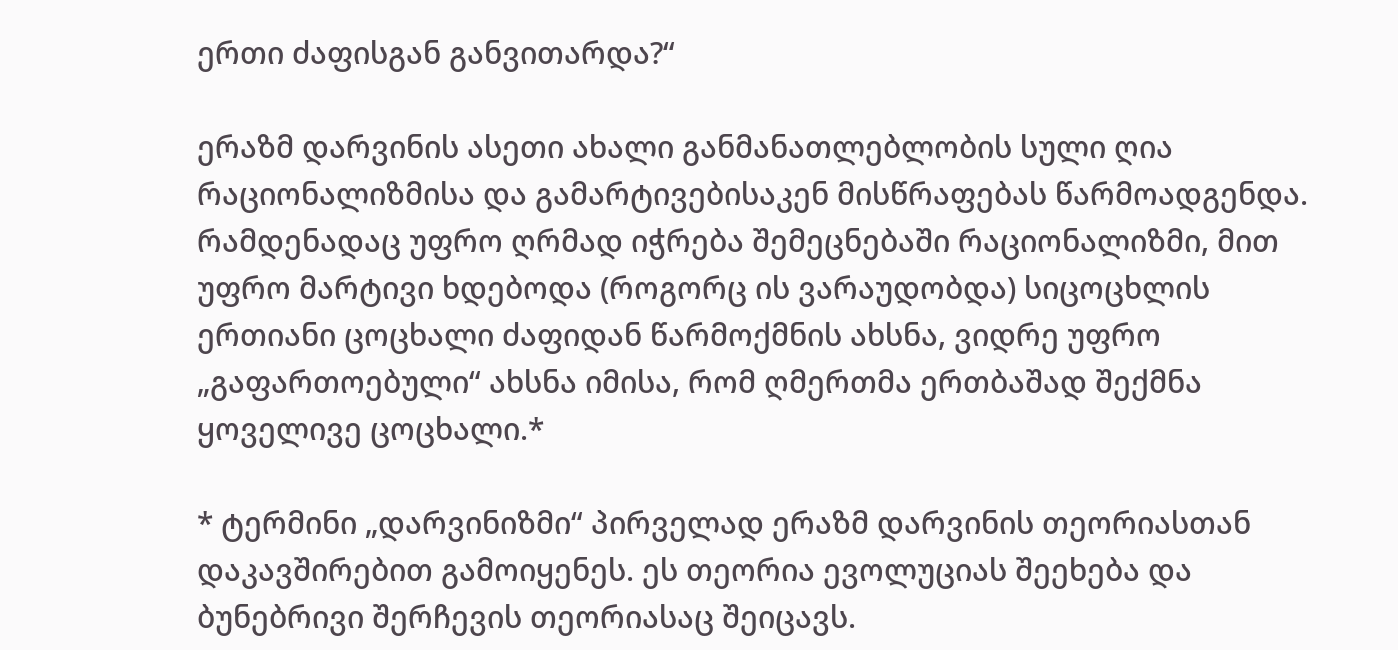ერთი ძაფისგან განვითარდა?“

ერაზმ დარვინის ასეთი ახალი განმანათლებლობის სული ღია რაციონალიზმისა და გამარტივებისაკენ მისწრაფებას წარმოადგენდა. რამდენადაც უფრო ღრმად იჭრება შემეცნებაში რაციონალიზმი, მით უფრო მარტივი ხდებოდა (როგორც ის ვარაუდობდა) სიცოცხლის ერთიანი ცოცხალი ძაფიდან წარმოქმნის ახსნა, ვიდრე უფრო „გაფართოებული“ ახსნა იმისა, რომ ღმერთმა ერთბაშად შექმნა ყოველივე ცოცხალი.*

* ტერმინი „დარვინიზმი“ პირველად ერაზმ დარვინის თეორიასთან დაკავშირებით გამოიყენეს. ეს თეორია ევოლუციას შეეხება და ბუნებრივი შერჩევის თეორიასაც შეიცავს.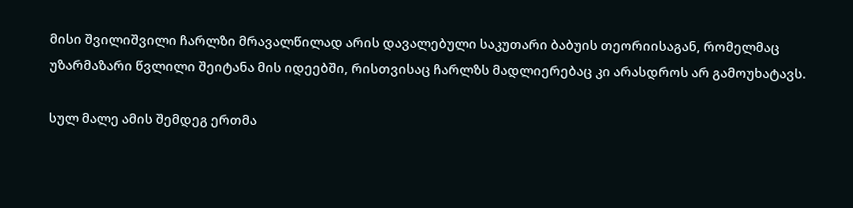მისი შვილიშვილი ჩარლზი მრავალწილად არის დავალებული საკუთარი ბაბუის თეორიისაგან, რომელმაც უზარმაზარი წვლილი შეიტანა მის იდეებში, რისთვისაც ჩარლზს მადლიერებაც კი არასდროს არ გამოუხატავს.

სულ მალე ამის შემდეგ ერთმა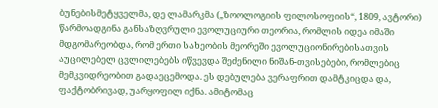ბუნებისმეტყველმა, დე ლამარკმა („ზოოლოგიის ფილოსოფიის“, 1809, ავტორი) წარმოადგინა განსაზღვრული ევოლუციური თეორია, რომლის იდეა იმაში მდგომარეობდა, რომ ერთი სახეობის მეორეში ევოლუციონირებისათვის აუცილებელ ცვლილებებს იწვევდა შეძენილი ნიშან-თვისებები, რომლებიც მემკვიდრეობით გადაეცემოდა. ეს დებულება ვერაფრით დამტკიცდა და, ფაქტობრივად, უარყოფილ იქნა. ამიტომაც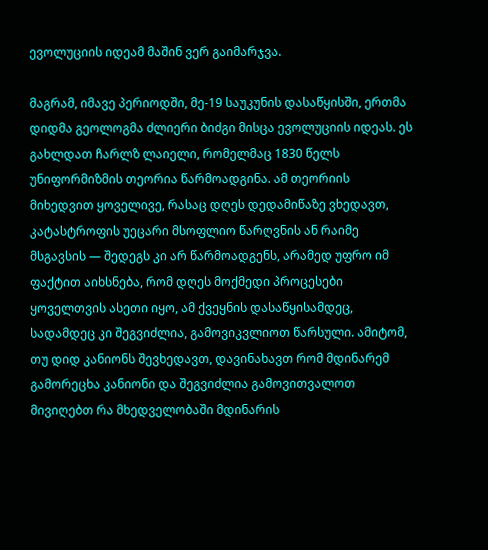ევოლუციის იდეამ მაშინ ვერ გაიმარჯვა.

მაგრამ, იმავე პერიოდში, მე-19 საუკუნის დასაწყისში, ერთმა დიდმა გეოლოგმა ძლიერი ბიძგი მისცა ევოლუციის იდეას. ეს გახლდათ ჩარლზ ლაიელი, რომელმაც 1830 წელს უნიფორმიზმის თეორია წარმოადგინა. ამ თეორიის მიხედვით ყოველივე, რასაც დღეს დედამიწაზე ვხედავთ, კატასტროფის უეცარი მსოფლიო წარღვნის ან რაიმე მსგავსის — შედეგს კი არ წარმოადგენს, არამედ უფრო იმ ფაქტით აიხსნება, რომ დღეს მოქმედი პროცესები ყოველთვის ასეთი იყო, ამ ქვეყნის დასაწყისამდეც, სადამდეც კი შეგვიძლია, გამოვიკვლიოთ წარსული. ამიტომ, თუ დიდ კანიონს შევხედავთ, დავინახავთ რომ მდინარემ გამორეცხა კანიონი და შეგვიძლია გამოვითვალოთ მივიღებთ რა მხედველობაში მდინარის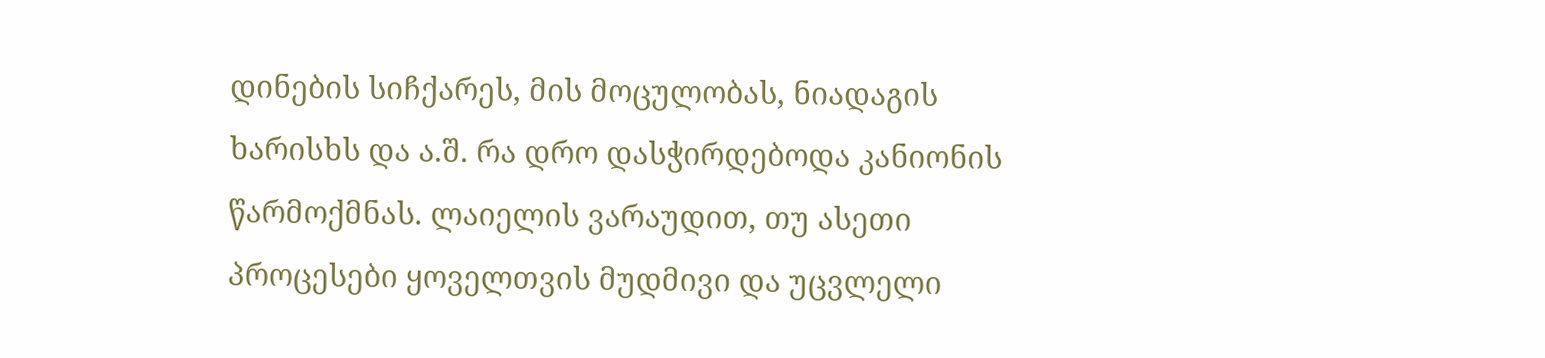დინების სიჩქარეს, მის მოცულობას, ნიადაგის ხარისხს და ა.შ. რა დრო დასჭირდებოდა კანიონის წარმოქმნას. ლაიელის ვარაუდით, თუ ასეთი პროცესები ყოველთვის მუდმივი და უცვლელი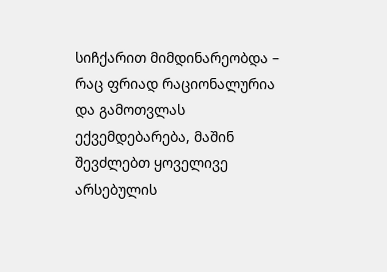სიჩქარით მიმდინარეობდა – რაც ფრიად რაციონალურია და გამოთვლას ექვემდებარება, მაშინ შევძლებთ ყოველივე არსებულის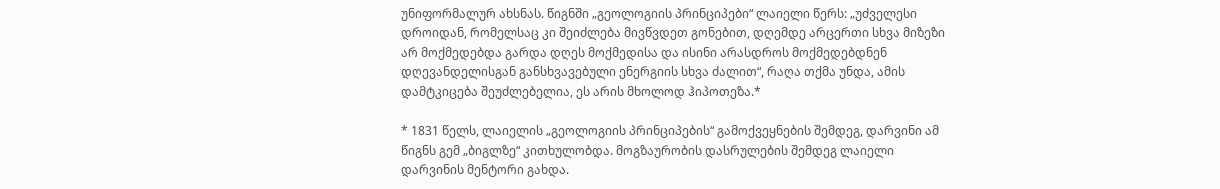უნიფორმალურ ახსნას. წიგნში „გეოლოგიის პრინციპები“ ლაიელი წერს: „უძველესი დროიდან, რომელსაც კი შეიძლება მივწვდეთ გონებით, დღემდე არცერთი სხვა მიზეზი არ მოქმედებდა გარდა დღეს მოქმედისა და ისინი არასდროს მოქმედებდნენ დღევანდელისგან განსხვავებული ენერგიის სხვა ძალით“, რაღა თქმა უნდა, ამის დამტკიცება შეუძლებელია, ეს არის მხოლოდ ჰიპოთეზა.*

* 1831 წელს, ლაიელის „გეოლოგიის პრინციპების“ გამოქვეყნების შემდეგ, დარვინი ამ წიგნს გემ „ბიგლზე“ კითხულობდა. მოგზაურობის დასრულების შემდეგ ლაიელი დარვინის მენტორი გახდა.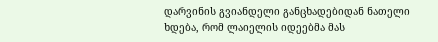დარვინის გვიანდელი განცხადებიდან ნათელი ხდება, რომ ლაიელის იდეებმა მას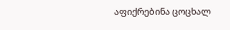აფიქრებინა ცოცხალ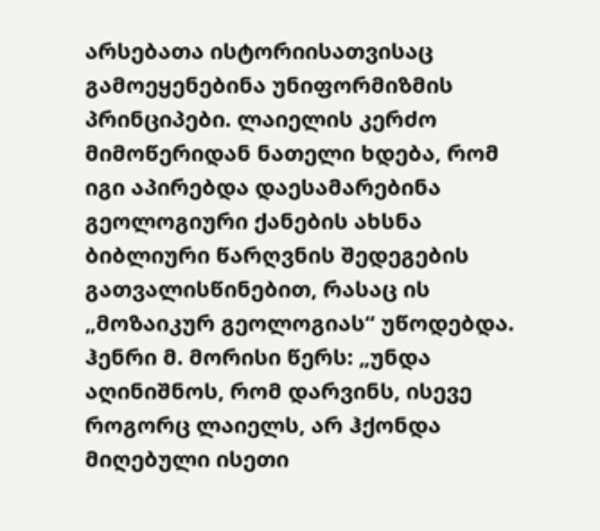არსებათა ისტორიისათვისაც გამოეყენებინა უნიფორმიზმის პრინციპები. ლაიელის კერძო მიმოწერიდან ნათელი ხდება, რომ იგი აპირებდა დაესამარებინა გეოლოგიური ქანების ახსნა ბიბლიური წარღვნის შედეგების გათვალისწინებით, რასაც ის „მოზაიკურ გეოლოგიას“ უწოდებდა. ჰენრი მ. მორისი წერს: „უნდა აღინიშნოს, რომ დარვინს, ისევე როგორც ლაიელს, არ ჰქონდა მიღებული ისეთი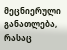მეცნიერული განათლება, რასაც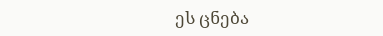ეს ცნება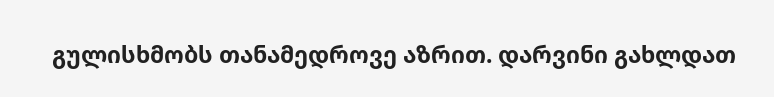გულისხმობს თანამედროვე აზრით. დარვინი გახლდათ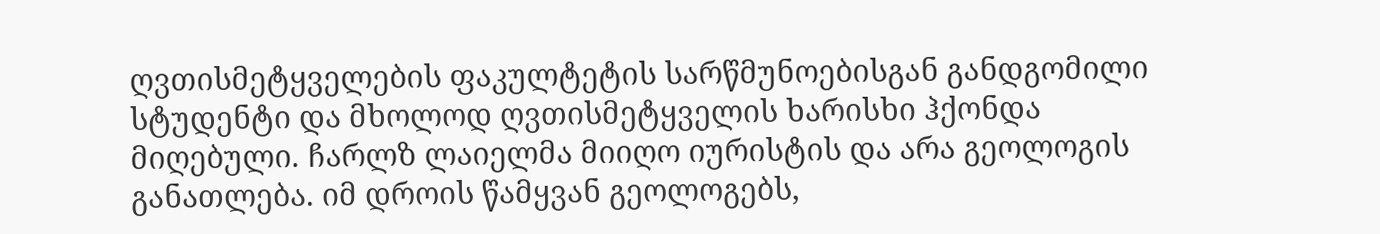ღვთისმეტყველების ფაკულტეტის სარწმუნოებისგან განდგომილი სტუდენტი და მხოლოდ ღვთისმეტყველის ხარისხი ჰქონდა მიღებული. ჩარლზ ლაიელმა მიიღო იურისტის და არა გეოლოგის განათლება. იმ დროის წამყვან გეოლოგებს,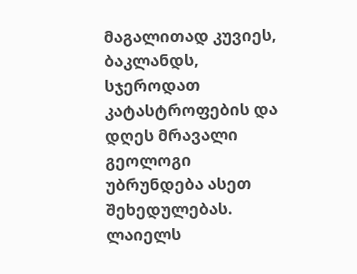მაგალითად კუვიეს, ბაკლანდს, სჯეროდათ კატასტროფების და დღეს მრავალი გეოლოგი უბრუნდება ასეთ შეხედულებას. ლაიელს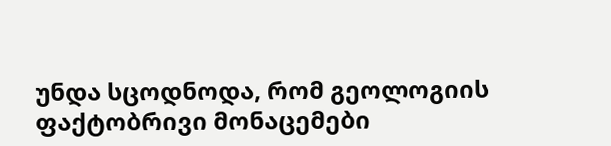უნდა სცოდნოდა, რომ გეოლოგიის ფაქტობრივი მონაცემები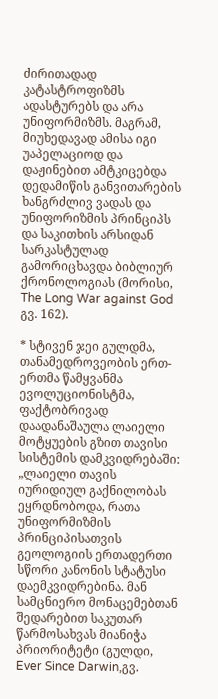ძირითადად კატასტროფიზმს ადასტურებს და არა უნიფორმიზმს. მაგრამ, მიუხედავად ამისა იგი უაპელაციოდ და დაჟინებით ამტკიცებდა დედამიწის განვითარების ხანგრძლივ ვადას და უნიფორიზმის პრინციპს და საკითხის არსიდან სარკასტულად გამორიცხავდა ბიბლიურ ქრონოლოგიას (მორისი, The Long War against God გვ. 162).

* სტივენ ჯეი გულდმა, თანამედროვეობის ერთ-ერთმა წამყვანმა ევოლუციონისტმა, ფაქტობრივად დაადანაშაულა ლაიელი მოტყუების გზით თავისი სისტემის დამკვიდრებაში: „ლაიელი თავის იურიდიულ გაქნილობას ეყრდნობოდა, რათა უნიფორმიზმის პრინციპისათვის გეოლოგიის ერთადერთი სწორი კანონის სტატუსი დაემკვიდრებინა. მან სამცნიერო მონაცემებთან შედარებით საკუთარ წარმოსახვას მიანიჭა პრიორიტეტი (გულდი, Ever Since Darwin,გვ.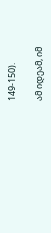149-150).

ამ იდეამ, იმ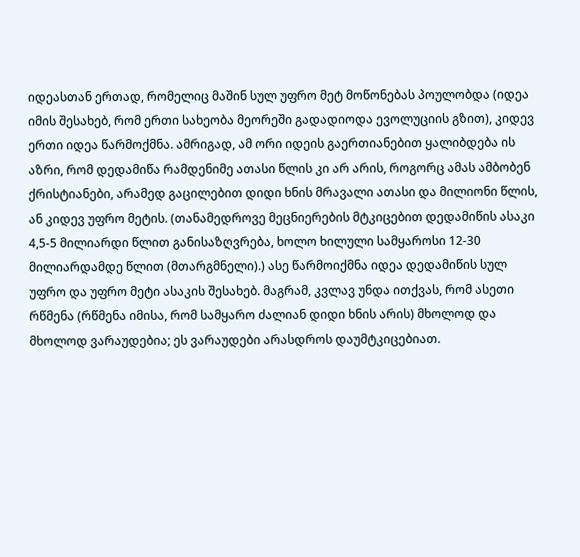იდეასთან ერთად, რომელიც მაშინ სულ უფრო მეტ მოწონებას პოულობდა (იდეა იმის შესახებ, რომ ერთი სახეობა მეორეში გადადიოდა ევოლუციის გზით), კიდევ ერთი იდეა წარმოქმნა. ამრიგად, ამ ორი იდეის გაერთიანებით ყალიბდება ის აზრი, რომ დედამიწა რამდენიმე ათასი წლის კი არ არის, როგორც ამას ამბობენ ქრისტიანები, არამედ გაცილებით დიდი ხნის მრავალი ათასი და მილიონი წლის, ან კიდევ უფრო მეტის. (თანამედროვე მეცნიერების მტკიცებით დედამიწის ასაკი 4,5-5 მილიარდი წლით განისაზღვრება, ხოლო ხილული სამყაროსი 12-30 მილიარდამდე წლით (მთარგმნელი).) ასე წარმოიქმნა იდეა დედამიწის სულ უფრო და უფრო მეტი ასაკის შესახებ. მაგრამ, კვლავ უნდა ითქვას, რომ ასეთი რწმენა (რწმენა იმისა, რომ სამყარო ძალიან დიდი ხნის არის) მხოლოდ და მხოლოდ ვარაუდებია; ეს ვარაუდები არასდროს დაუმტკიცებიათ.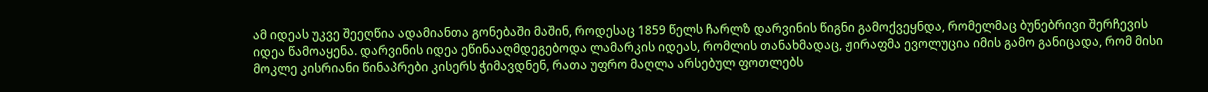ამ იდეას უკვე შეეღწია ადამიანთა გონებაში მაშინ, როდესაც 1859 წელს ჩარლზ დარვინის წიგნი გამოქვეყნდა, რომელმაც ბუნებრივი შერჩევის იდეა წამოაყენა. დარვინის იდეა ეწინააღმდეგებოდა ლამარკის იდეას, რომლის თანახმადაც, ჟირაფმა ევოლუცია იმის გამო განიცადა, რომ მისი მოკლე კისრიანი წინაპრები კისერს ჭიმავდნენ, რათა უფრო მაღლა არსებულ ფოთლებს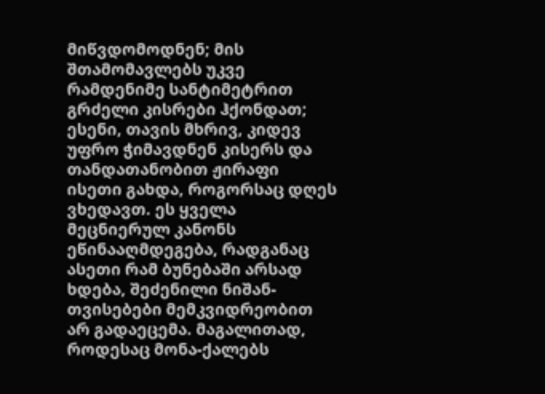მიწვდომოდნენ; მის შთამომავლებს უკვე რამდენიმე სანტიმეტრით გრძელი კისრები ჰქონდათ; ესენი, თავის მხრივ, კიდევ უფრო ჭიმავდნენ კისერს და თანდათანობით ჟირაფი ისეთი გახდა, როგორსაც დღეს ვხედავთ. ეს ყველა მეცნიერულ კანონს ეწინააღმდეგება, რადგანაც ასეთი რამ ბუნებაში არსად ხდება, შეძენილი ნიშან-თვისებები მემკვიდრეობით არ გადაეცემა. მაგალითად, როდესაც მონა-ქალებს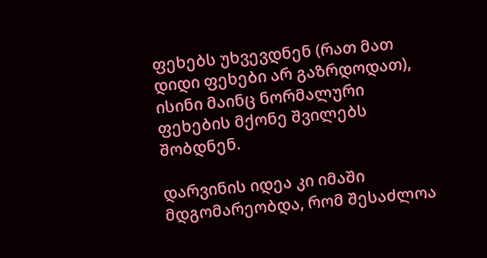ფეხებს უხვევდნენ (რათ მათ დიდი ფეხები არ გაზრდოდათ), ისინი მაინც ნორმალური ფეხების მქონე შვილებს შობდნენ.

დარვინის იდეა კი იმაში მდგომარეობდა, რომ შესაძლოა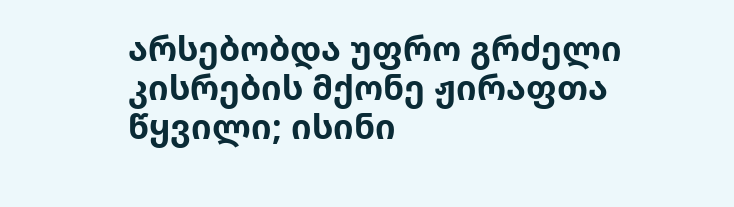არსებობდა უფრო გრძელი კისრების მქონე ჟირაფთა წყვილი; ისინი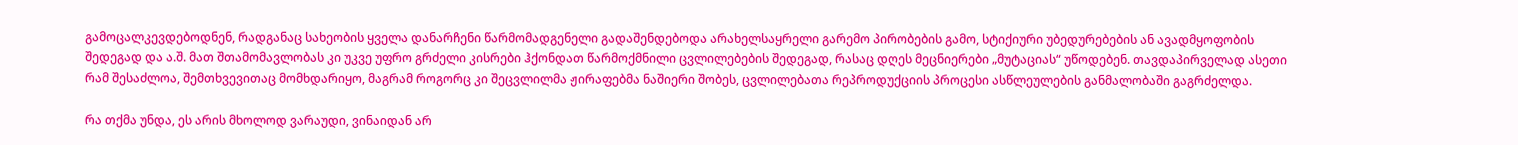გამოცალკევდებოდნენ, რადგანაც სახეობის ყველა დანარჩენი წარმომადგენელი გადაშენდებოდა არახელსაყრელი გარემო პირობების გამო, სტიქიური უბედურებების ან ავადმყოფობის შედეგად და ა.შ. მათ შთამომავლობას კი უკვე უფრო გრძელი კისრები ჰქონდათ წარმოქმნილი ცვლილებების შედეგად, რასაც დღეს მეცნიერები „მუტაციას“ უწოდებენ. თავდაპირველად ასეთი რამ შესაძლოა, შემთხვევითაც მომხდარიყო, მაგრამ როგორც კი შეცვლილმა ჟირაფებმა ნაშიერი შობეს, ცვლილებათა რეპროდუქციის პროცესი ასწლეულების განმალობაში გაგრძელდა.

რა თქმა უნდა, ეს არის მხოლოდ ვარაუდი, ვინაიდან არ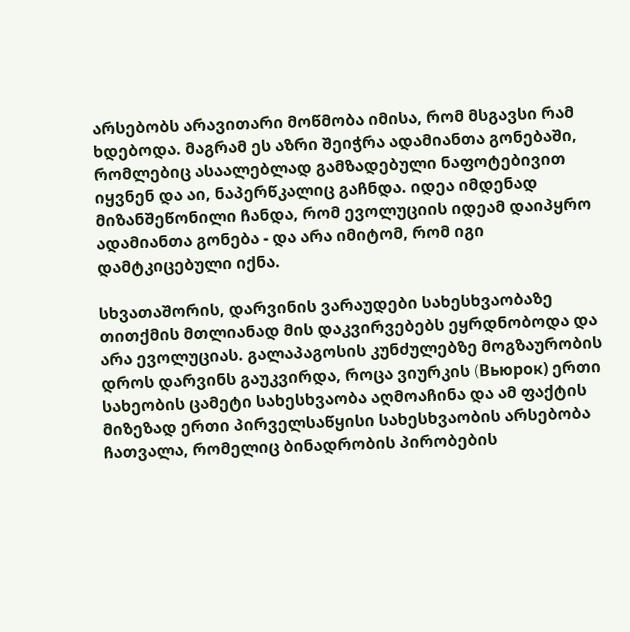არსებობს არავითარი მოწმობა იმისა, რომ მსგავსი რამ ხდებოდა. მაგრამ ეს აზრი შეიჭრა ადამიანთა გონებაში, რომლებიც ასაალებლად გამზადებული ნაფოტებივით იყვნენ და აი, ნაპერწკალიც გაჩნდა. იდეა იმდენად მიზანშეწონილი ჩანდა, რომ ევოლუციის იდეამ დაიპყრო ადამიანთა გონება - და არა იმიტომ, რომ იგი დამტკიცებული იქნა.

სხვათაშორის, დარვინის ვარაუდები სახესხვაობაზე თითქმის მთლიანად მის დაკვირვებებს ეყრდნობოდა და არა ევოლუციას. გალაპაგოსის კუნძულებზე მოგზაურობის დროს დარვინს გაუკვირდა, როცა ვიურკის (Bьюpoк) ერთი სახეობის ცამეტი სახესხვაობა აღმოაჩინა და ამ ფაქტის მიზეზად ერთი პირველსაწყისი სახესხვაობის არსებობა ჩათვალა, რომელიც ბინადრობის პირობების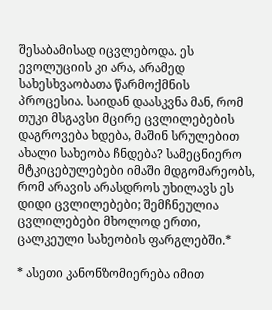შესაბამისად იცვლებოდა. ეს ევოლუციის კი არა, არამედ სახესხვაობათა წარმოქმნის პროცესია. საიდან დაასკვნა მან, რომ თუკი მსგავსი მცირე ცვლილებების დაგროვება ხდება, მაშინ სრულებით ახალი სახეობა ჩნდება? სამეცნიერო მტკიცებულებები იმაში მდგომარეობს, რომ არავის არასდროს უხილავს ეს დიდი ცვლილებები; შემჩნეულია ცვლილებები მხოლოდ ერთი, ცალკეული სახეობის ფარგლებში.*

* ასეთი კანონზომიერება იმით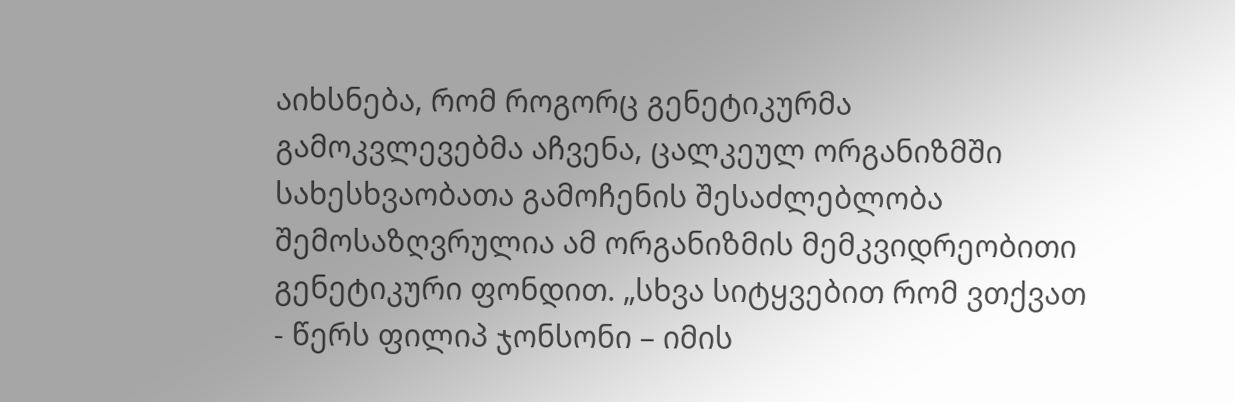აიხსნება, რომ როგორც გენეტიკურმა გამოკვლევებმა აჩვენა, ცალკეულ ორგანიზმში სახესხვაობათა გამოჩენის შესაძლებლობა შემოსაზღვრულია ამ ორგანიზმის მემკვიდრეობითი გენეტიკური ფონდით. „სხვა სიტყვებით რომ ვთქვათ - წერს ფილიპ ჯონსონი – იმის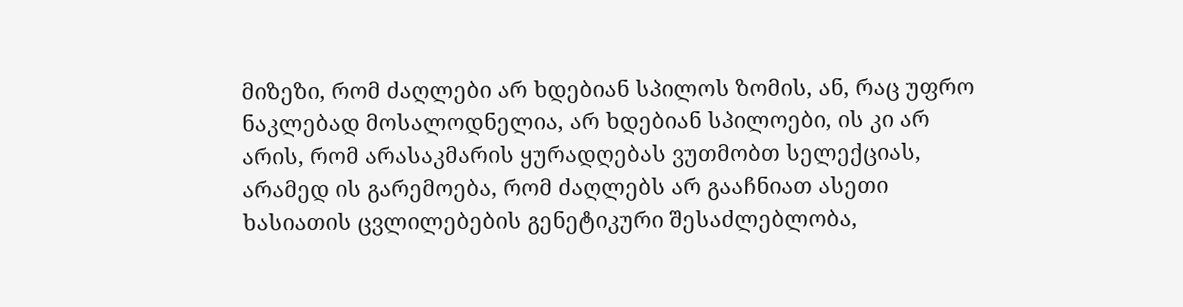მიზეზი, რომ ძაღლები არ ხდებიან სპილოს ზომის, ან, რაც უფრო ნაკლებად მოსალოდნელია, არ ხდებიან სპილოები, ის კი არ არის, რომ არასაკმარის ყურადღებას ვუთმობთ სელექციას, არამედ ის გარემოება, რომ ძაღლებს არ გააჩნიათ ასეთი ხასიათის ცვლილებების გენეტიკური შესაძლებლობა,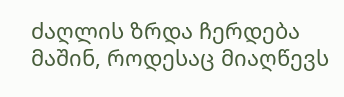ძაღლის ზრდა ჩერდება მაშინ, როდესაც მიაღწევს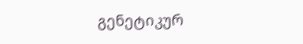გენეტიკურ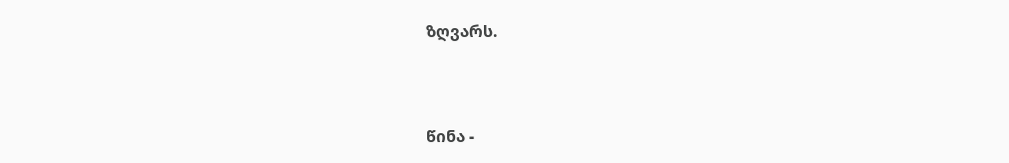ზღვარს.



წინა -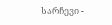სარჩევი -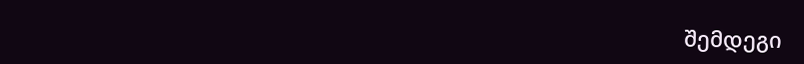შემდეგი